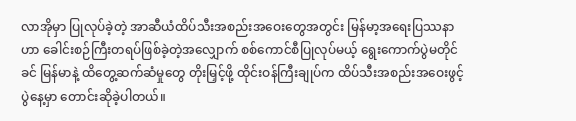လာအိုမှာ ပြုလုပ်ခဲ့တဲ့ အာဆီယံထိပ်သီးအစည်းအဝေးတွေအတွင်း မြန်မာ့အရေးပြဿနာဟာ ခေါင်းစဉ်ကြီးတရပ်ဖြစ်ခဲ့တဲ့အလျှောက် စစ်ကောင်စီပြုလုပ်မယ့် ရွေးကောက်ပွဲမတိုင်ခင် မြန်မာနဲ့ ထိတွေ့ဆက်ဆံမှုတွေ တိုးမြှင့်ဖို့ ထိုင်းဝန်ကြီးချုပ်က ထိပ်သီးအစည်းအဝေးဖွင့်ပွဲနေ့မှာ တောင်းဆိုခဲ့ပါတယ်။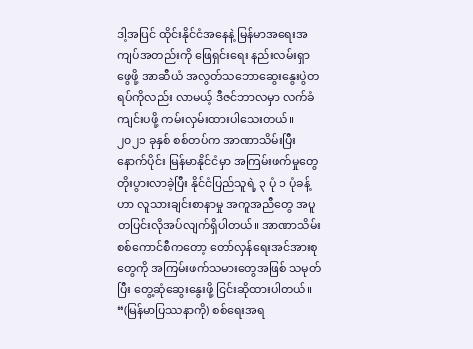ဒါ့အပြင် ထိုင်းနိုင်ငံအနေနဲ့ မြန်မာအရေးအကျပ်အတည်းကို ဖြေရှင်းရေး နည်းလမ်းရှာဖွေဖို့ အာဆီယံ အလွတ်သဘောဆွေးနွေးပွဲတရပ်ကိုလည်း လာမယ့် ဒီဇင်ဘာလမှာ လက်ခံကျင်းပဖို့ ကမ်းလှမ်းထားပါသေးတယ်။
၂၀၂၁ ခုနှစ် စစ်တပ်က အာဏာသိမ်းပြီးနောက်ပိုင်း မြန်မာနိုင်ငံမှာ အကြမ်းဖက်မှုတွေ တိုးပွားလာခဲ့ပြီး နိုင်ငံပြည်သူရဲ့ ၃ ပုံ ၁ ပုံခန့်ဟာ လူသားချင်းစာနာမှု အကူအညီတွေ အပူတပြင်းလိုအပ်လျက်ရှိပါတယ်။ အာဏာသိမ်းစစ်ကောင်စီကတော့ တော်လှန်ရေးအင်အားစုတွေကို အကြမ်းဖက်သမားတွေအဖြစ် သမုတ်ပြီး တွေ့ဆုံဆွေးနွေးဖို့ ငြင်းဆိုထားပါတယ်။
“(မြန်မာပြဿနာကို) စစ်ရေးအရ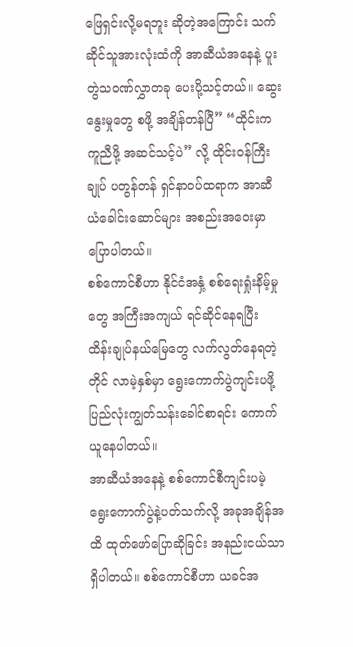ဖြေရှင်းလို့မရဘူး ဆိုတဲ့အကြောင်း သက်ဆိုင်သူအားလုံးထံကို အာဆီယံအနေနဲ့ ပူးတွဲသဝဏ်လွှာတခု ပေးပို့သင့်တယ်။ ဆွေးနွေးမှုတွေ စဖို့ အချိန်တန်ပြီ” “ထိုင်းက ကူညီဖို့ အဆင်သင့်ပဲ” လို့ ထိုင်းဝန်ကြီးချုပ် ပတွန်တန် ရှင်နာဝပ်ထရာက အာဆီယံခေါင်းဆောင်များ အစည်းအဝေးမှာ ပြောပါတယ်။
စစ်ကောင်စီဟာ နိုင်ငံအနှံ့ စစ်ရေးရှုံးနိမ့်မှုတွေ အကြီးအကျယ် ရင်ဆိုင်နေရပြီး ထိန်းချုပ်နယ်မြေတွေ လက်လွတ်နေရတဲ့တိုင် လာမဲ့နှစ်မှာ ရွေးကောက်ပွဲကျင်းပဖို့ ပြည်လုံးကျွတ်သန်းခေါင်စာရင်း ကောက်ယူနေပါတယ်။
အာဆီယံအနေနဲ့ စစ်ကောင်စီကျင်းပမဲ့ ရွေးကောက်ပွဲနဲ့ပတ်သက်လို့ အခုအချိန်အထိ ထုတ်ဖော်ပြောဆိုခြင်း အနည်းငယ်သာရှိပါတယ်။ စစ်ကောင်စီဟာ ယခင်အ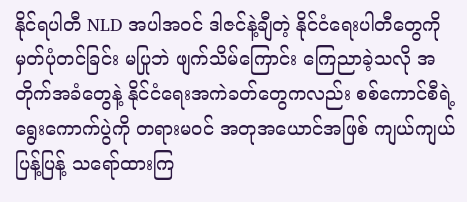နိုင်ရပါတီ NLD အပါအဝင် ဒါဇင်နဲ့ချီတဲ့ နိုင်ငံရေးပါတီတွေကို မှတ်ပုံတင်ခြင်း မပြုဘဲ ဖျက်သိမ်ကြောင်း ကြေညာခဲ့သလို အတိုက်အခံတွေနဲ့ နိုင်ငံရေးအကဲခတ်တွေကလည်း စစ်ကောင်စီရဲ့ ရွေးကောက်ပွဲကို တရားမဝင် အတုအယောင်အဖြစ် ကျယ်ကျယ်ပြန့်ပြန့် သရော်ထားကြ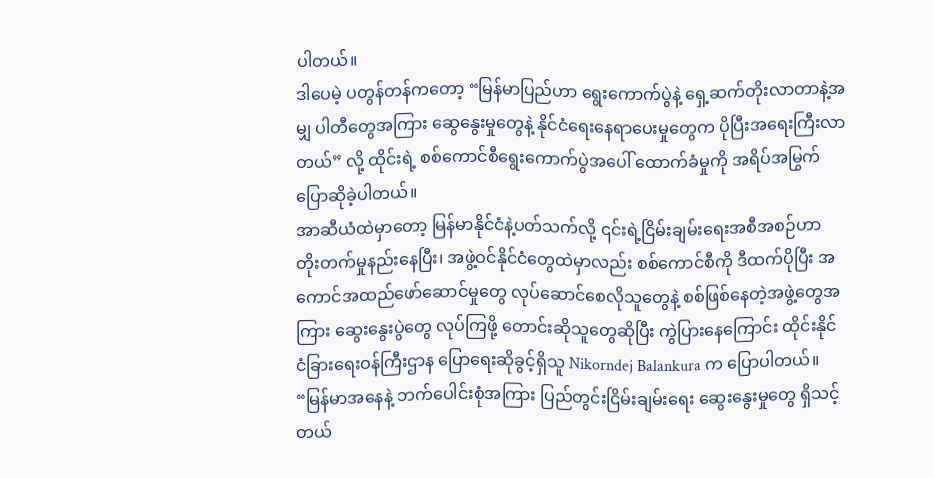ပါတယ်။
ဒါပေမဲ့ ပတွန်တန်ကတော့ “မြန်မာပြည်ဟာ ရွေးကောက်ပွဲနဲ့ ရှေ့ဆက်တိုးလာတာနဲ့အမျှ ပါတီတွေအကြား ဆွေနွေးမှုတွေနဲ့ နိုင်ငံရေးနေရာပေးမှုတွေက ပိုပြီးအရေးကြီးလာတယ်” လို့ ထိုင်းရဲ့ စစ်ကောင်စီရွေးကောက်ပွဲအပေါ် ထောက်ခံမှုကို အရိပ်အမြွက် ပြောဆိုခဲ့ပါတယ်။
အာဆီယံထဲမှာတော့ မြန်မာနိုင်ငံနဲ့ပတ်သက်လို့ ၎င်းရဲ့ငြိမ်းချမ်းရေးအစီအစဉ်ဟာ တိုးတက်မှုနည်းနေပြီး၊ အဖွဲ့ဝင်နိုင်ငံတွေထဲမှာလည်း စစ်ကောင်စီကို ဒီထက်ပိုပြီး အကောင်အထည်ဖော်ဆောင်မှုတွေ လုပ်ဆောင်စေလိုသူတွေနဲ့ စစ်ဖြစ်နေတဲ့အဖွဲ့တွေအကြား ဆွေးနွေးပွဲတွေ လုပ်ကြဖို့ တောင်းဆိုသူတွေဆိုပြီး ကွဲပြားနေကြောင်း ထိုင်းနိုင်ငံခြားရေးဝန်ကြီးဌာန ပြောရေးဆိုခွင့်ရှိသူ Nikorndej Balankura က ပြောပါတယ်။
“မြန်မာအနေနဲ့ ဘက်ပေါင်းစုံအကြား ပြည်တွင်းငြိမ်းချမ်းရေး ဆွေးနွေးမှုတွေ ရှိသင့်တယ်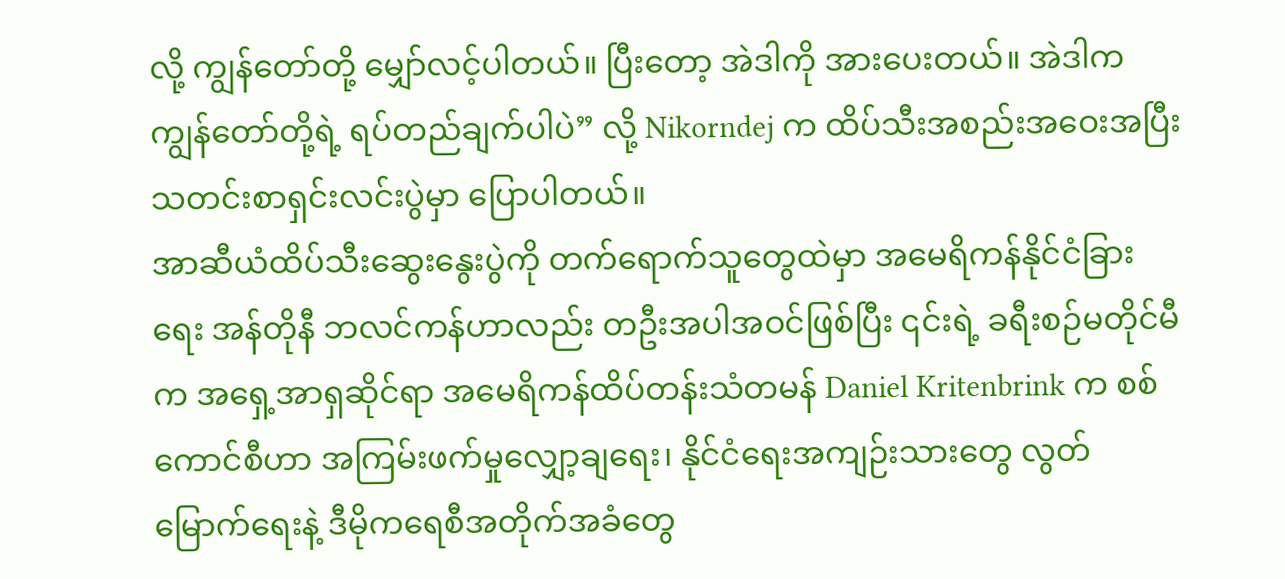လို့ ကျွန်တော်တို့ မျှော်လင့်ပါတယ်။ ပြီးတော့ အဲဒါကို အားပေးတယ်။ အဲဒါက ကျွန်တော်တို့ရဲ့ ရပ်တည်ချက်ပါပဲ” လို့ Nikorndej က ထိပ်သီးအစည်းအဝေးအပြီး သတင်းစာရှင်းလင်းပွဲမှာ ပြောပါတယ်။
အာဆီယံထိပ်သီးဆွေးနွေးပွဲကို တက်ရောက်သူတွေထဲမှာ အမေရိကန်နိုင်ငံခြားရေး အန်တိုနီ ဘလင်ကန်ဟာလည်း တဦးအပါအဝင်ဖြစ်ပြီး ၎င်းရဲ့ ခရီးစဉ်မတိုင်မီက အရှေ့အာရှဆိုင်ရာ အမေရိကန်ထိပ်တန်းသံတမန် Daniel Kritenbrink က စစ်ကောင်စီဟာ အကြမ်းဖက်မှုလျှော့ချရေး၊ နိုင်ငံရေးအကျဉ်းသားတွေ လွတ်မြောက်ရေးနဲ့ ဒီမိုကရေစီအတိုက်အခံတွေ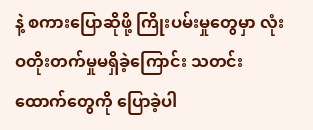နဲ့ စကားပြောဆိုဖို့ ကြိုးပမ်းမှုတွေမှာ လုံးဝတိုးတက်မှုမရှိခဲ့ကြောင်း သတင်းထောက်တွေကို ပြောခဲ့ပါ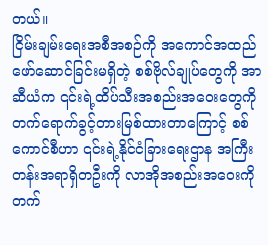တယ်။
ငြိမ်းချမ်းရေးအစီအစဉ်ကို အကောင်အထည်ဖော်ဆောင်ခြင်းမရှိတဲ့ စစ်ဗိုလ်ချုပ်တွေကို အာဆီယံက ၎င်းရဲ့ထိပ်သီးအစည်းအဝေးတွေကို တက်ရောက်ခွင့်တားမြစ်ထားတာကြောင့် စစ်ကောင်စီဟာ ၎င်းရဲ့နိုင်ငံခြားရေးဌာန အကြီးတန်းအရာရှိတဦးကို လာအိုအစည်းအဝေးကို တက်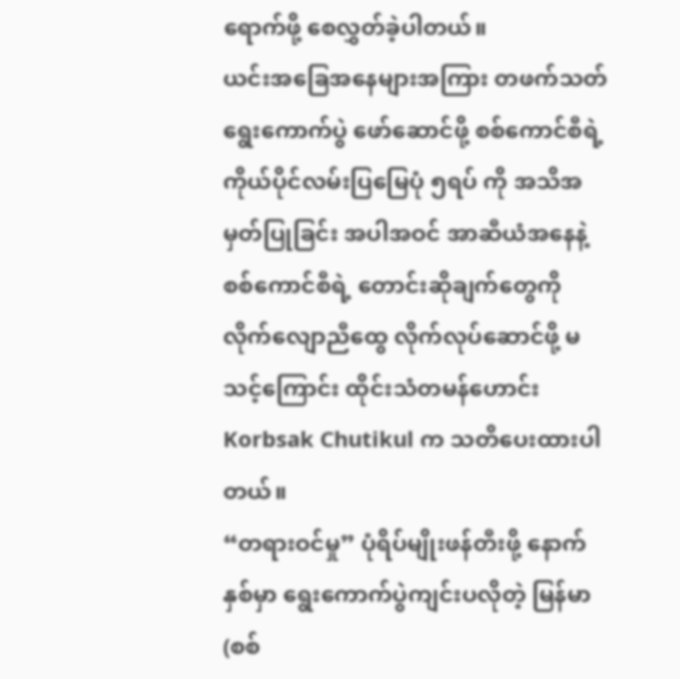ရောက်ဖို့ စေလွှတ်ခဲ့ပါတယ်။
ယင်းအခြေအနေများအကြား တဖက်သတ်ရွေးကောက်ပွဲ ဖော်ဆောင်ဖို့ စစ်ကောင်စီရဲ့ ကိုယ်ပိုင်လမ်းပြမြေပုံ ၅ရပ် ကို အသိအမှတ်ပြုခြင်း အပါအဝင် အာဆီယံအနေနဲ့ စစ်ကောင်စီရဲ့ တောင်းဆိုချက်တွေကို လိုက်လျောညီထွေ လိုက်လုပ်ဆောင်ဖို့ မသင့်ကြောင်း ထိုင်းသံတမန်ဟောင်း Korbsak Chutikul က သတိပေးထားပါတယ်။
“တရားဝင်မှု” ပုံရိပ်မျိုးဖန်တီးဖို့ နောက်နှစ်မှာ ရွေးကောက်ပွဲကျင်းပလိုတဲ့ မြန်မာ(စစ်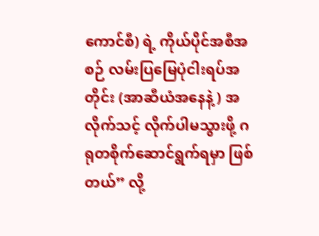ကောင်စီ) ရဲ့ ကိုယ်ပိုင်အစီအစဉ် လမ်းပြမြေပုံငါးရပ်အတိုင်း (အာဆီယံအနေနဲ့) အလိုက်သင့် လိုက်ပါမသွားဖို့ ဂရုတစိုက်ဆောင်ရွက်ရမှာ ဖြစ်တယ်” လို့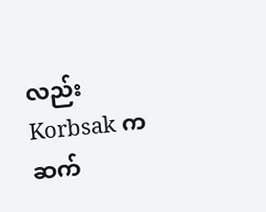လည်း Korbsak က ဆက်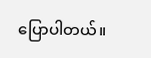ပြောပါတယ်။